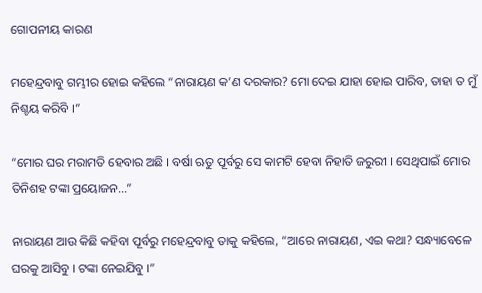ଗୋପନୀୟ କାରଣ

ମହେନ୍ଦ୍ରବାବୁ ଗମ୍ଭୀର ହୋଇ କହିଲେ “ନାରାୟଣ କ’ଣ ଦରକାର? ମୋ ଦେଇ ଯାହା ହୋଇ ପାରିବ, ତାହା ତ ମୁଁ ନିଶ୍ଚୟ କରିବି ।”

“ମୋର ଘର ମରାମତି ହେବାର ଅଛି । ବର୍ଷା ଋତୁ ପୂର୍ବରୁ ସେ କାମଟି ହେବା ନିହାତି ଜରୁରୀ । ସେଥିପାଇଁ ମୋର ତିନିଶହ ଟଙ୍କା ପ୍ରୟୋଜନ…”

ନାରାୟଣ ଆଉ କିଛି କହିବା ପୂର୍ବରୁ ମହେନ୍ଦ୍ରବାବୁ ତାକୁ କହିଲେ, “ଆରେ ନାରାୟଣ, ଏଇ କଥା? ସନ୍ଧ୍ୟାବେଳେ ଘରକୁ ଆସିବୁ । ଟଙ୍କା ନେଇଯିବୁ ।”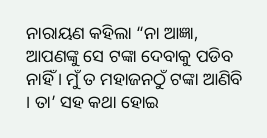ନାରାୟଣ କହିଲା “ନା ଆଜ୍ଞା, ଆପଣଙ୍କୁ ସେ ଟଙ୍କା ଦେବାକୁ ପଡିବ ନାହିଁ । ମୁଁ ତ ମହାଜନଠୁଁ ଟଙ୍କା ଆଣିବି । ତା’ ସହ କଥା ହୋଇ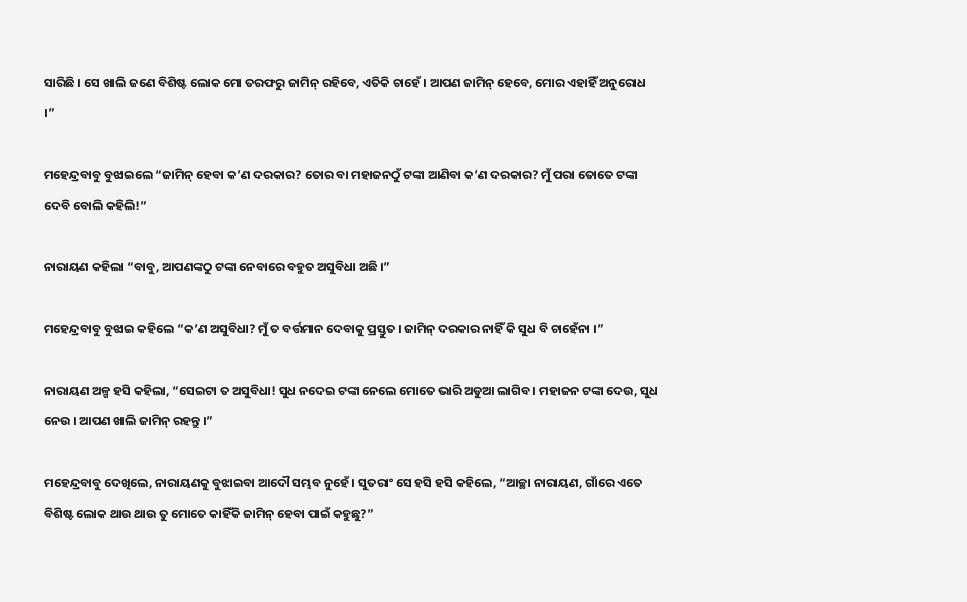ସାରିଛି । ସେ ଖାଲି ଜଣେ ବିଶିଷ୍ଟ ଲୋକ ମୋ ତରଫରୁ ଜାମିନ୍ ରହିବେ, ଏତିକି ଚାହେଁ । ଆପଣ ଜାମିନ୍ ହେବେ, ମୋର ଏହାହିଁ ଅନୁରୋଧ ।”

ମହେନ୍ଦ୍ରବାବୁ ବୁଝାଇଲେ “ଜାମିନ୍ ହେବା କ’ଣ ଦରକାର? ତୋର ବା ମହାଜନଠୁଁ ଟଙ୍କା ଆଣିବା କ’ଣ ଦରକାର? ମୁଁ ପରା ତୋତେ ଟଙ୍କା ଦେବି ବୋଲି କହିଲି!”

ନାରାୟଣ କହିଲା “ବାବୁ, ଆପଣଙ୍କଠୁ ଟଙ୍କା ନେବାରେ ବହୁତ ଅସୁବିଧା ଅଛି ।”

ମହେନ୍ଦ୍ରବାବୁ ବୁଝାଇ କହିଲେ “କ’ଣ ଅସୁବିଧା? ମୁଁ ତ ବର୍ତ୍ତମାନ ଦେବାକୁ ପ୍ରସ୍ତୁତ । ଜାମିନ୍ ଦରକାର ନାହିଁ କି ସୁଧ ବି ଚାହେଁନା ।”

ନାରାୟଣ ଅଳ୍ପ ହସି କହିଲା, “ସେଇଟା ତ ଅସୁବିଧା! ସୁଧ ନଦେଇ ଟଙ୍କା ନେଲେ ମୋତେ ଭାରି ଅଡୁଆ ଲାଗିବ । ମହାଜନ ଟଙ୍କା ଦେଉ, ସୁଧ ନେଉ । ଆପଣ ଖାଲି ଜାମିନ୍ ରହନ୍ତୁ ।”

ମହେନ୍ଦ୍ରବାବୁ ଦେଖିଲେ, ନାରାୟଣକୁ ବୁଝାଇବା ଆଦୌ ସମ୍ଭବ ନୁହେଁ । ସୁତରାଂ ସେ ହସି ହସି କହିଲେ, “ଆଚ୍ଛା ନାରାୟଣ, ଗାଁରେ ଏତେ ବିଶିଷ୍ଟ ଲୋକ ଥାଉ ଥାଉ ତୁ ମୋତେ କାହିଁକି ଜାମିନ୍ ହେବା ପାଇଁ କହୁଛୁ?”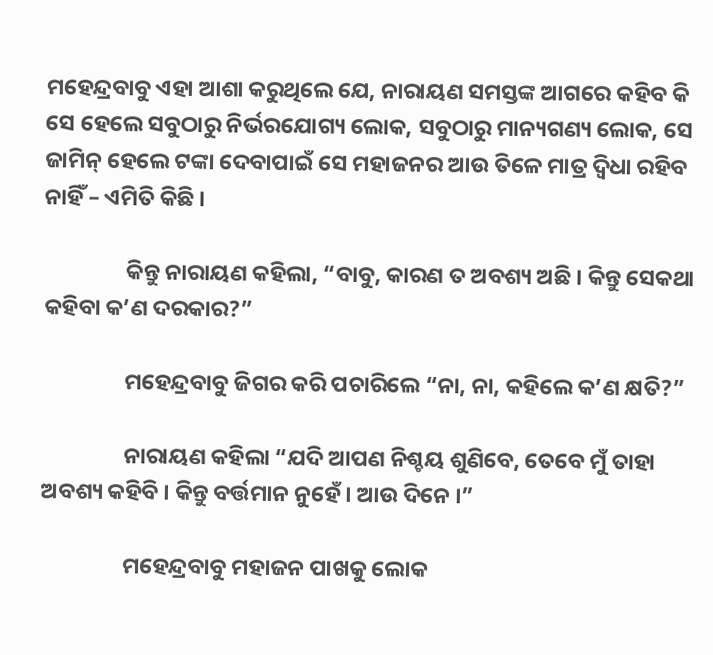ମହେନ୍ଦ୍ରବାବୁ ଏହା ଆଶା କରୁଥିଲେ ଯେ, ନାରାୟଣ ସମସ୍ତଙ୍କ ଆଗରେ କହିବ କି ସେ ହେଲେ ସବୁଠାରୁ ନିର୍ଭରଯୋଗ୍ୟ ଲୋକ, ସବୁଠାରୁ ମାନ୍ୟଗଣ୍ୟ ଲୋକ, ସେ ଜାମିନ୍ ହେଲେ ଟଙ୍କା ଦେବାପାଇଁ ସେ ମହାଜନର ଆଉ ତିଳେ ମାତ୍ର ଦ୍ୱିଧା ରହିବ ନାହିଁ – ଏମିତି କିଛି ।

                କିନ୍ତୁ ନାରାୟଣ କହିଲା, “ବାବୁ, କାରଣ ତ ଅବଶ୍ୟ ଅଛି । କିନ୍ତୁ ସେକଥା କହିବା କ’ଣ ଦରକାର?”

                ମହେନ୍ଦ୍ରବାବୁ ଜିଗର କରି ପଚାରିଲେ “ନା, ନା, କହିଲେ କ’ଣ କ୍ଷତି?”

                ନାରାୟଣ କହିଲା “ଯଦି ଆପଣ ନିଶ୍ଚୟ ଶୁଣିବେ, ତେବେ ମୁଁ ତାହା ଅବଶ୍ୟ କହିବି । କିନ୍ତୁ ବର୍ତ୍ତମାନ ନୁହେଁ । ଆଉ ଦିନେ ।”

                ମହେନ୍ଦ୍ରବାବୁ ମହାଜନ ପାଖକୁ ଲୋକ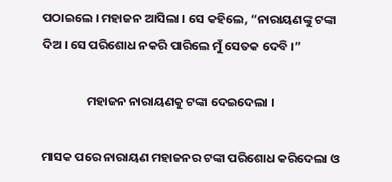ପଠାଇଲେ । ମହାଜନ ଆସିଲା । ସେ କହିଲେ, “ନାରାୟଣଙ୍କୁ ଟଙ୍କା ଦିଅ । ସେ ପରିଶୋଧ ନକରି ପାରିଲେ ମୁଁ ସେତକ ଦେବି ।”

                ମହାଜନ ନାରାୟଣକୁ ଟଙ୍କା ଦେଇଦେଲା ।

ମାସକ ପରେ ନାରାୟଣ ମହାଜନର ଟଙ୍କା ପରିଶୋଧ କରିଦେଲା ଓ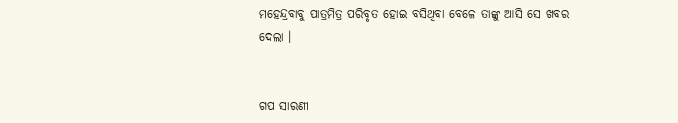ମହେନ୍ଦ୍ରବାବୁ ପାତ୍ରମିତ୍ର ପରିବୃତ ହୋଇ ବସିଥିବା ବେଳେ ତାଙ୍କୁ ଆସି ସେ ଖବର ଦେଲା ।


ଗପ ସାରଣୀ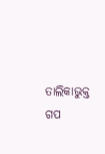ତାଲିକାଭୁକ୍ତ ଗପ